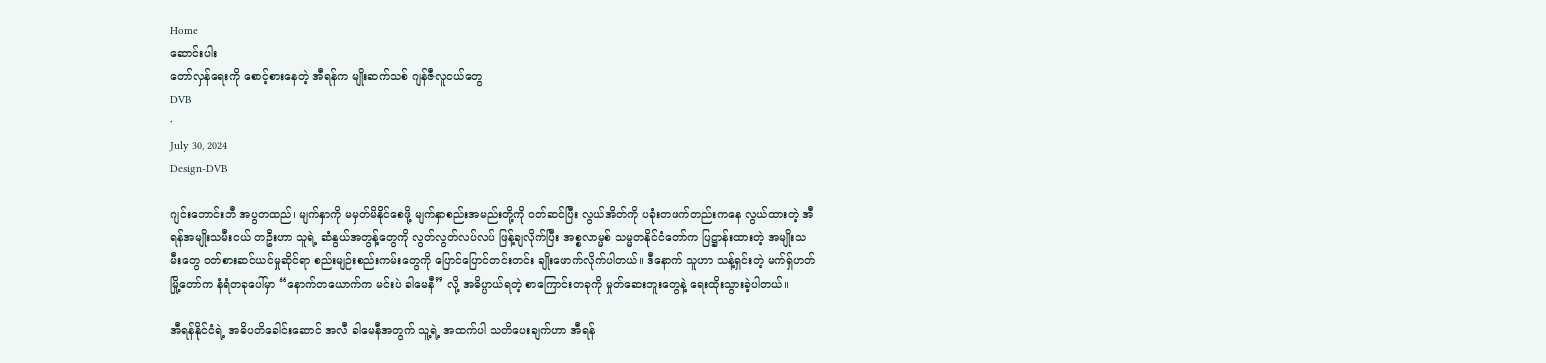Home
ဆောင်းပါး
တော်လှန်ရေးကို စောင့်စားနေတဲ့ အီရန်က မျိုးဆက်သစ် ဂျန်ဇီလူငယ်တွေ
DVB
·
July 30, 2024
Design-DVB

ဂျင်းဘောင်းဘီ အပွတထည်၊ မျက်နှာကို မမှတ်မိနိုင်စေဖို့ မျက်နှာစည်းအမည်းတို့ကို ဝတ်ဆင်ပြီး လွယ်အိတ်ကို ပခုံးတဖက်တည်းကနေ လွယ်ထားတဲ့ အီရန်အမျိုးသမီးငယ် တဦးဟာ သူရဲ့ ဆံနွယ်အတွန့်တွေကို လွတ်လွတ်လပ်လပ် ဖြန့်ချလိုက်ပြီး အစ္စလာမ္မစ် သမ္မတနိုင်ငံတော်က ပြဋ္ဌာန်းထားတဲ့ အမျိုးသမီးတွေ ဝတ်စားဆင်ယင်မှုဆိုင်ရာ စည်းမျဉ်းစည်းကမ်းတွေကို ပြောင်ပြောင်တင်းတင်း ချိုးဖောက်လိုက်ပါတယ်။ ဒီနောက် သူဟာ သန့်ရှင်းတဲ့ မက်ရှ်ဟတ်မြို့တော်က နံရံတခုပေါ်မှာ “နောက်တယောက်က မင်းပဲ ခါမေနီ” လို့ အဓိပ္ပာယ်ရတဲ့ စာကြောင်းတခုကို မှုတ်ဆေးဘူးတွေနဲ့ ရေးထိုးသွားခဲ့ပါတယ်။

အီရန်နိုင်ငံရဲ့ အဓိပတိခေါင်းဆောင် အလီ ခါမေနီအတွက် သူ့ရဲ့ အထက်ပါ သတိပေးချက်ဟာ အီရန်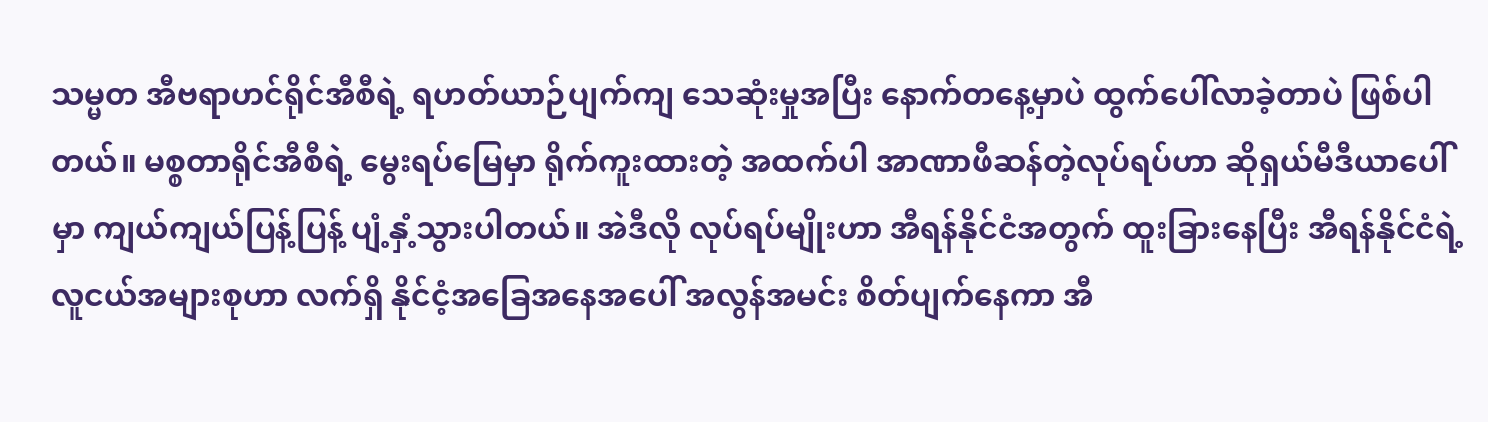သမ္မတ အီဗရာဟင်ရိုင်အီစီရဲ့ ရဟတ်ယာဉ်ပျက်ကျ သေဆုံးမှုအပြီး နောက်တနေ့မှာပဲ ထွက်ပေါ်လာခဲ့တာပဲ ဖြစ်ပါတယ်။ မစ္စတာရိုင်အီစီရဲ့‌ မွေးရပ်မြေမှာ ရိုက်ကူးထားတဲ့ အထက်ပါ အာဏာဖီဆန်တဲ့လုပ်ရပ်ဟာ ဆိုရှယ်မီဒီယာပေါ်မှာ ကျယ်ကျယ်ပြန့်ပြန့် ပျံ့နှံ့သွားပါတယ်။ အဲဒီလို လုပ်ရပ်မျိုးဟာ အီရန်နိုင်ငံအတွက် ထူးခြားနေပြီး အီရန်နိုင်ငံရဲ့ လူငယ်အများစုဟာ လက်ရှိ နိုင်ငံ့အခြေအနေအပေါ် အလွန်အမင်း စိတ်ပျက်နေကာ အီ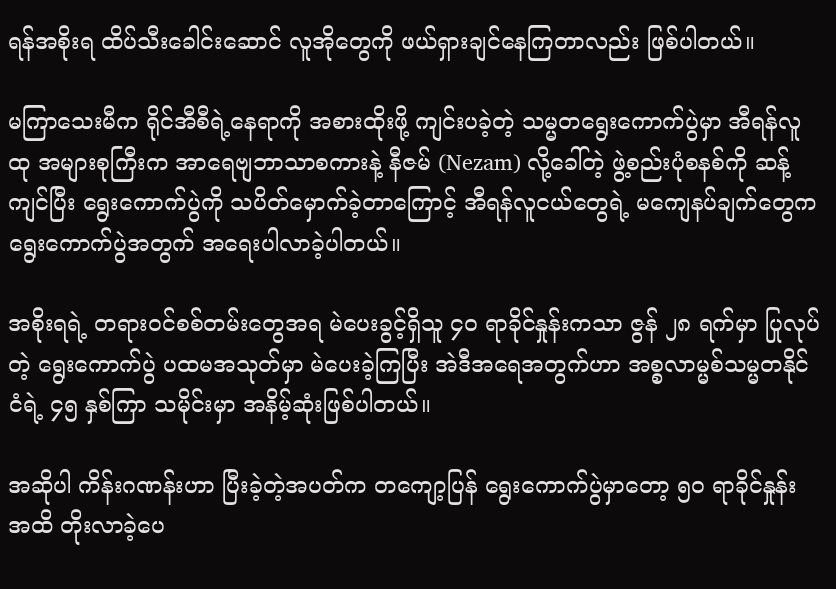ရန်အစိုးရ ထိပ်သီးခေါင်းဆောင် လူအိုတွေကို ဖယ်ရှားချင်နေကြတာလည်း ဖြစ်ပါတယ်။

မကြာသေးမီက ရိုင်အီစီရဲ့နေရာကို အစားထိုးဖို့ ကျင်းပခဲ့တဲ့ သမ္မတရွေးကောက်ပွဲမှာ အီရန်လူထု အများစုကြီးက အာရေဗျဘာသာစကားနဲ့ နီဇမ် (Nezam) လို့ခေါ်တဲ့ ဖွဲ့စည်းပုံစနစ်ကို ဆန့်ကျင်ပြီး ရွေးကောက်ပွဲကို သပိတ်မှောက်ခဲ့တာကြောင့် အီရန်လူငယ်တွေရဲ့ မကျေနပ်ချက်တွေက ရွေးကောက်ပွဲအတွက် အရေးပါလာခဲ့ပါတယ်။

အစိုးရရဲ့ တရားဝင်စစ်တမ်းတွေအရ မဲပေးခွင့်ရှိသူ ၄၀ ရာခိုင်နှုန်းကသာ ဇွန် ၂၈ ရက်မှာ ပြုလုပ်တဲ့ ရွေးကောက်ပွဲ ပထမအသုတ်မှာ မဲပေးခဲ့ကြပြီး အဲဒီအရေအတွက်ဟာ အစ္စလာမ္မစ်သမ္မတနိုင်ငံရဲ့ ၄၅ နှစ်ကြာ သမိုင်းမှာ အနိမ့်ဆုံးဖြစ်ပါတယ်။

အဆိုပါ ကိန်းဂဏန်းဟာ ပြီးခဲ့တဲ့အပတ်က တကျော့ပြန် ရွေးကောက်ပွဲမှာတော့ ၅၀ ရာခိုင်နှုန်း အထိ တိုးလာခဲ့ပေ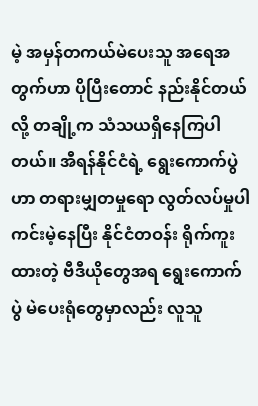မဲ့ အမှန်တကယ်မဲပေးသူ အရေအတွက်ဟာ ပိုပြီးတောင် နည်းနိုင်တယ်လို့ တချို့က သံသယရှိနေကြပါတယ်။ အီရန်နိုင်ငံရဲ့ ရွေးကောက်ပွဲဟာ တရားမျှတမှုရော လွတ်လပ်မှုပါ ကင်းမဲ့နေပြီး နိုင်ငံတဝန်း ရိုက်ကူးထားတဲ့ ဗီဒီယိုတွေအရ ရွေးကောက်ပွဲ မဲပေးရုံတွေမှာလည်း လူသူ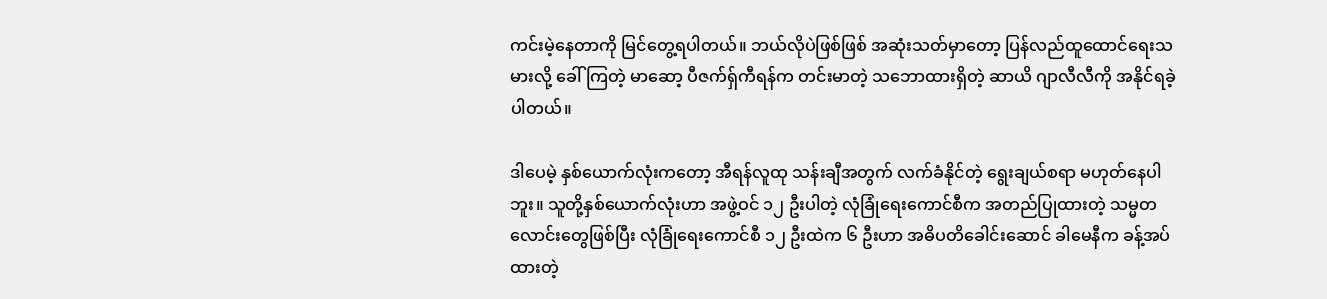ကင်းမဲ့နေတာကို မြင်တွေ့ရပါတယ်။ ဘယ်လိုပဲဖြစ်ဖြစ် အဆုံးသတ်မှာတော့ ပြန်လည်ထူထောင်ရေးသမားလို့ ခေါ်ကြတဲ့ မာဆော့ ပီဇက်ရှ်ကီရန်က တင်းမာတဲ့ သဘောထားရှိတဲ့ ဆာယိ ဂျာလီလီကို အနိုင်ရခဲ့ပါတယ်။

ဒါပေမဲ့ နှစ်ယောက်လုံးကတော့ အီရန်လူထု သန်းချီအတွက် လက်ခံနိုင်တဲ့ ရွေးချယ်စရာ မဟုတ်နေပါဘူး။ သူတို့နှစ်ယောက်လုံးဟာ အဖွဲ့ဝင် ၁၂ ဦးပါတဲ့ လုံခြုံရေးကောင်စီက အတည်ပြုထားတဲ့ သမ္မတလောင်းတွေဖြစ်ပြီး လုံခြုံရေးကောင်စီ ၁၂ ဦးထဲက ၆ ဦးဟာ အဓိပတိခေါင်းဆောင် ခါမေနီက ခန့်အပ်ထားတဲ့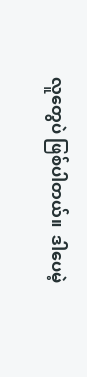လူတွေပဲ ဖြစ်ပါတယ်။  ဒါပေမဲ့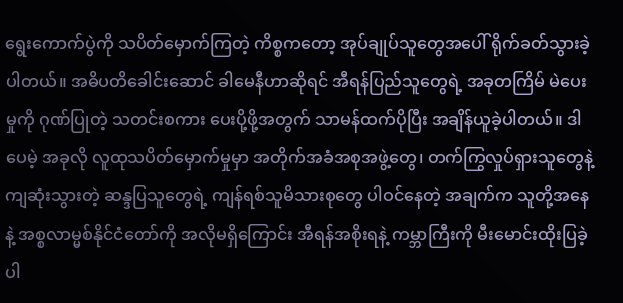ရွေးကောက်ပွဲကို သပိတ်မှောက်ကြတဲ့ ကိစ္စကတော့ အုပ်ချုပ်သူ‌တွေအပေါ် ရိုက်ခတ်သွားခဲ့ပါတယ်။ အဓိပတိခေါင်းဆောင် ခါမေနီဟာဆိုရင် အီရန်ပြည်သူတွေရဲ့ အခုတကြိမ် မဲပေးမှုကို ဂုဏ်ပြုတဲ့ သတင်းစကား ပေးပို့ဖို့အတွက် သာမန်ထက်ပိုပြီး အချိန်ယူခဲ့ပါတယ်။ ဒါပေမဲ့ အခုလို လူထုသပိတ်မှောက်မှုမှာ အတိုက်အခံအစုအဖွဲ့တွေ၊ တက်ကြွလှုပ်ရှားသူတွေနဲ့ ကျဆုံးသွားတဲ့ ဆန္ဒပြသူတွေရဲ့ ကျန်ရစ်သူမိသားစုတွေ ပါဝင်နေတဲ့ အချက်က သူတို့အနေနဲ့ အစ္စလာမ္မစ်နိုင်ငံတော်ကို အလိုမရှိကြောင်း အီရန်အစိုးရနဲ့ ကမ္ဘာကြီးကို မီးမောင်းထိုးပြခဲ့ပါ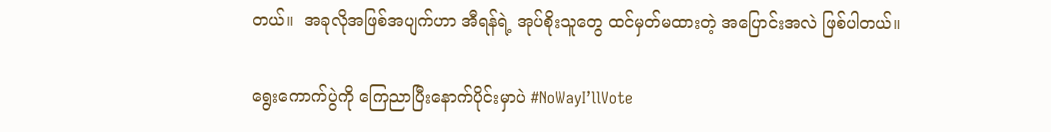တယ်။  အခုလိုအဖြစ်အပျက်ဟာ အီရန်ရဲ့ အုပ်စိုးသူတွေ ထင်မှတ်မထားတဲ့ အပြောင်းအလဲ ဖြစ်ပါတယ်။

ရွေးကောက်ပွဲကို ကြေညာပြီးနောက်ပိုင်းမှာပဲ #NoWayI’llVote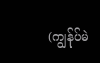(ကျွန်ုပ်မဲ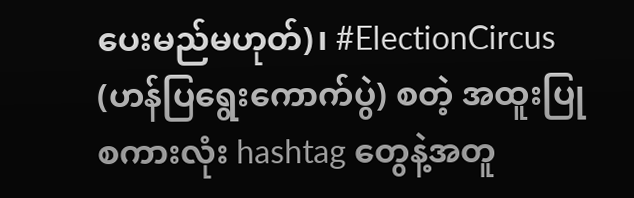ပေးမည်မဟုတ်)၊ #ElectionCircus (ဟန်ပြရွေးကောက်ပွဲ) စတဲ့ အထူးပြုစကားလုံး hashtag တွေနဲ့အတူ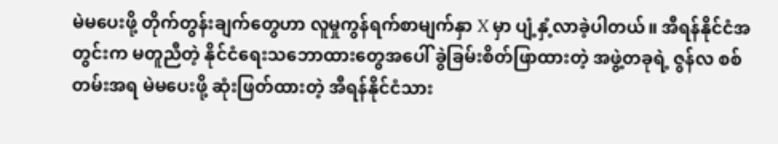မဲမပေးဖို့ တိုက်တွန်းချက်တွေဟာ လူမှုကွန်ရက်စာမျက်နှာ X မှာ ပျံ့နှံ့လာခဲ့ပါတယ်။ အီရန်နိုင်ငံအတွင်းက မတူညီတဲ့ နိုင်ငံရေးသဘောထားတွေအပေါ် ခွဲခြမ်းစိတ်ဖြာထားတဲ့ အဖွဲ့တခုရဲ့ ဇွန်လ စစ်တမ်းအရ မဲမပေးဖို့ ဆုံးဖြတ်ထားတဲ့ အီရန်နိုင်ငံသား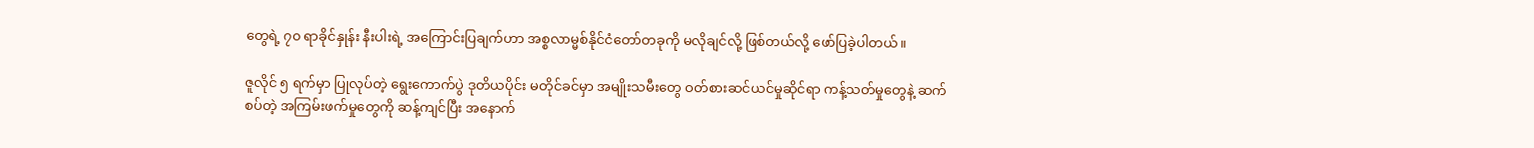တွေရဲ့ ၇၀ ရာခိုင်နှုန်း နီးပါးရဲ့ အကြောင်းပြချက်ဟာ အစ္စလာမ္မစ်နိုင်ငံတော်တခုကို မလိုချင်လို့ ဖြစ်တယ်လို့ ဖော်ပြခဲ့ပါတယ်။

ဇူလိုင် ၅ ရက်မှာ ပြုလုပ်တဲ့ ရွေးကောက်ပွဲ ဒုတိယပိုင်း မတိုင်ခင်မှာ အမျိုးသမီးတွေ ဝတ်စားဆင်ယင်မှုဆိုင်ရာ ကန့်သတ်မှုတွေနဲ့ ဆက်စပ်တဲ့ အကြမ်းဖက်မှုတွေကို ဆန့်ကျင်ပြီး အနောက်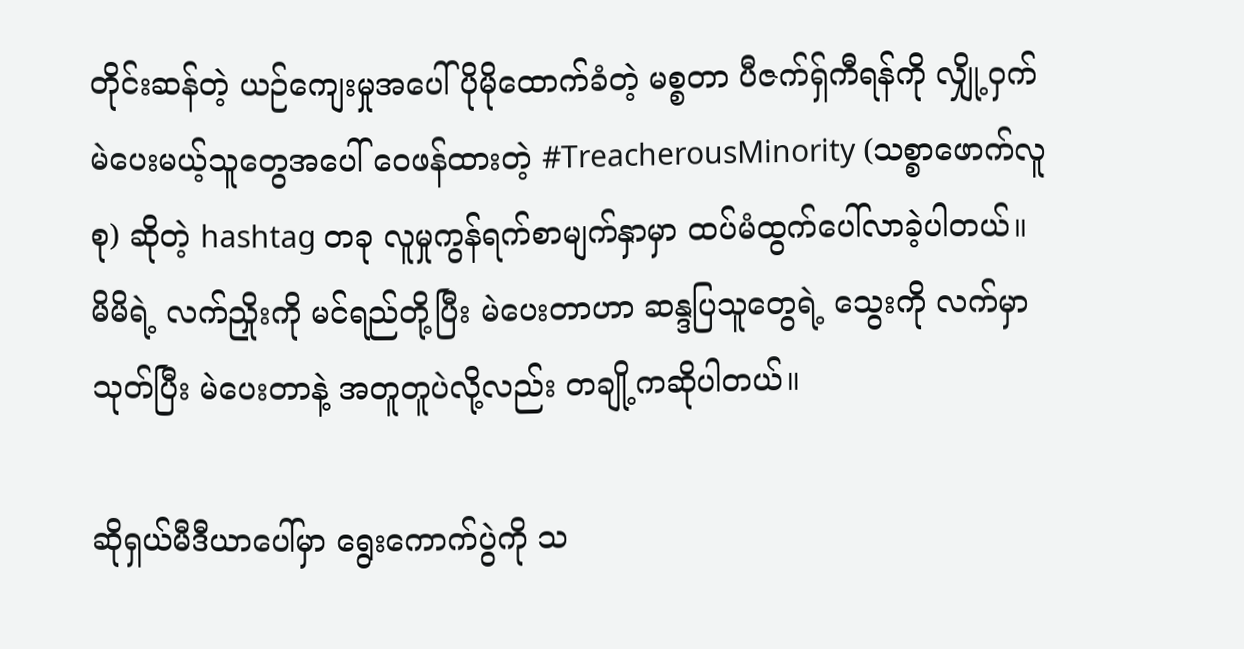တိုင်းဆန်တဲ့ ယဉ်ကျေးမှုအပေါ် ပိုမိုထောက်ခံတဲ့ မစ္စတာ ပီဇက်ရှ်ကီရန်ကို လျှို့ဝှက်မဲပေးမယ့်သူတွေအပေါ် ဝေဖန်ထားတဲ့ #TreacherousMinority (သစ္စာဖောက်လူစု) ဆိုတဲ့ hashtag တခု လူမှုကွန်ရက်စာမျက်နှာမှာ ထပ်မံထွက်ပေါ်လာခဲ့ပါတယ်။ မိမိရဲ့ လက်ညှိုးကို မင်ရည်တို့ပြီး မဲပေးတာဟာ ဆန္ဒပြသူတွေရဲ့ သွေးကို လက်မှာသုတ်ပြီး မဲပေးတာနဲ့ အတူတူပဲလို့လည်း တချို့ကဆိုပါတယ်။

ဆိုရှယ်မီဒီယာပေါ်မှာ ရွေးကောက်ပွဲကို သ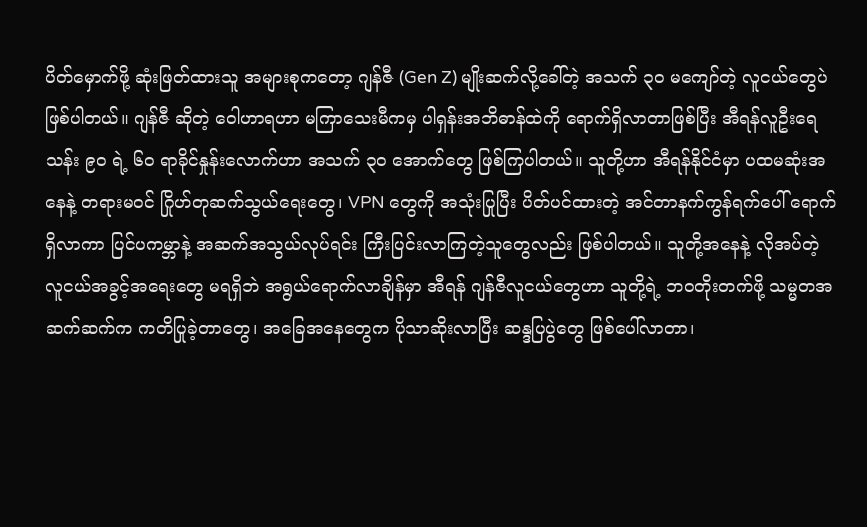ပိတ်မှောက်ဖို့ ဆုံးဖြတ်ထားသူ အများစုကတော့ ဂျန်ဇီ (Gen Z) မျိုးဆက်လို့ခေါ်တဲ့ အသက် ၃၀ မကျော်တဲ့ လူငယ်တွေပဲ ဖြစ်ပါတယ်။ ဂျန်ဇီ ဆိုတဲ့ ဝေါဟာရဟာ မကြာသေးမီကမှ ပါရှန်းအဘိဓာန်ထဲကို ရောက်ရှိလာတာဖြစ်ပြီး အီရန်လူဦးရေ သန်း ၉၀ ရဲ့ ၆၀ ရာခိုင်နှုန်းလောက်ဟာ အသက် ၃၀ အောက်တွေ ဖြစ်ကြပါတယ်။ သူတို့ဟာ အီရန်နိုင်ငံမှာ ပထမဆုံးအနေနဲ့ တရားမဝင် ဂြိုဟ်တုဆက်သွယ်ရေးတွေ၊ VPN တွေကို အသုံးပြုပြီး ပိတ်ပင်ထားတဲ့ အင်တာနက်ကွန်ရက်ပေါ် ရောက်ရှိလာကာ ပြင်ပကမ္ဘာနဲ့ အဆက်အသွယ်လုပ်ရင်း ကြီးပြင်းလာကြတဲ့သူတွေလည်း ဖြစ်ပါတယ်။ သူတို့အနေနဲ့ လိုအပ်တဲ့ လူငယ်အခွင့်အရေးတွေ မရရှိဘဲ အရွယ်ရောက်လာချိန်မှာ အီရန် ဂျန်ဇီလူငယ်တွေဟာ သူတို့ရဲ့ ဘဝတိုးတက်ဖို့ သမ္မတအဆက်ဆက်က ကတိပြုခဲ့တာတွေ၊ အခြေအနေတွေက ပိုသာဆိုးလာပြီး ဆန္ဒပြပွဲတွေ ဖြစ်ပေါ်လာတာ၊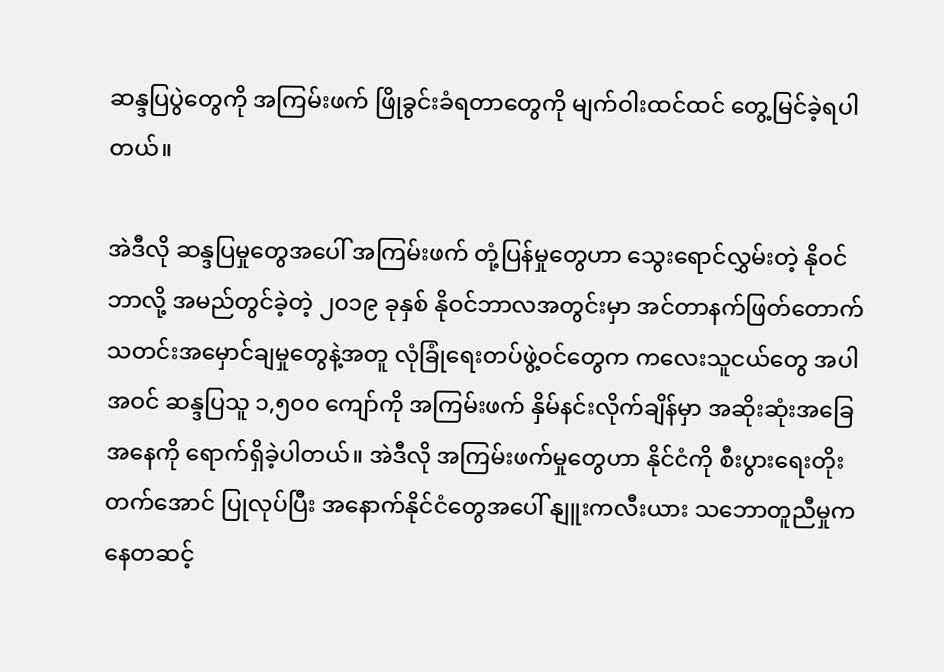ဆန္ဒပြပွဲတွေကို အကြမ်းဖက် ဖြိုခွင်းခံရတာတွေကို မျက်ဝါးထင်ထင် တွေ့မြင်ခဲ့ရပါတယ်။

အဲဒီလို ဆန္ဒပြမှုတွေအပေါ် အကြမ်းဖက် တုံ့ပြန်မှုတွေဟာ သွေးရောင်လွှမ်းတဲ့ နိုဝင်ဘာလို့ အမည်တွင်ခဲ့တဲ့ ၂၀၁၉ ခုနှစ် နိုဝင်ဘာလအတွင်းမှာ အင်တာနက်ဖြတ်တောက် သတင်းအမှောင်ချမှုတွေနဲ့အတူ လုံခြုံရေးတပ်ဖွဲ့ဝင်တွေက ကလေးသူငယ်တွေ အပါအဝင် ဆန္ဒပြသူ ၁,၅၀၀ ကျော်ကို အကြမ်းဖက် နှိမ်နင်းလိုက်ချိန်မှာ အဆိုးဆုံးအခြေအနေကို ရောက်ရှိခဲ့ပါတယ်။ အဲဒီလို အကြမ်းဖက်မှုတွေဟာ နိုင်ငံကို စီးပွားရေးတိုးတက်အောင် ပြုလုပ်ပြီး အနောက်နိုင်ငံတွေအပေါ် နျူးကလီးယား သဘောတူညီမှုကနေတဆင့်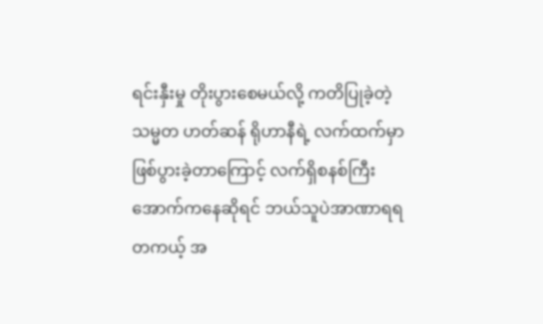ရင်းနှီးမှု တိုးပွားစေမယ်လို့ ကတိပြုခဲ့တဲ့ သမ္မတ ဟတ်ဆန် ရိုဟာနီရဲ့ လက်ထက်မှာ ဖြစ်ပွားခဲ့တာကြောင့် လက်ရှိစနစ်ကြီးအောက်ကနေဆိုရင် ဘယ်သူပဲအာဏာရရ တကယ့် အ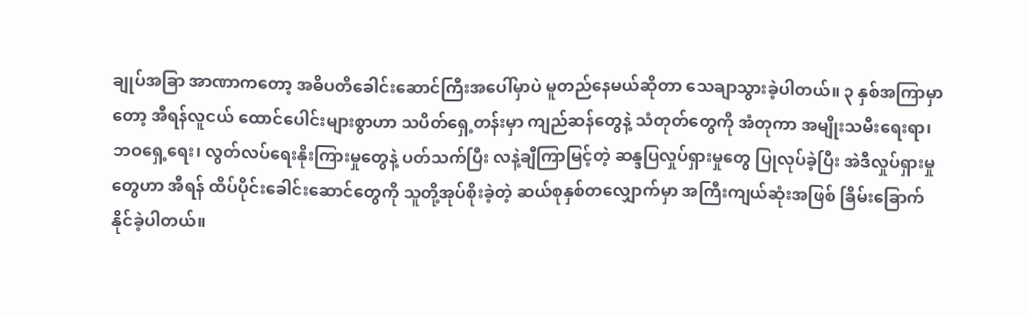ချုပ်အခြာ အာဏာကတော့ အဓိပတိခေါင်းဆောင်ကြီးအပေါ်မှာပဲ မူတည်နေမယ်ဆိုတာ သေချာသွားခဲ့ပါတယ်။ ၃ နှစ်အကြာမှာတော့ အီရန်လူငယ် ထောင်ပေါင်းများစွာဟာ သပိတ်ရှေ့တန်းမှာ ကျည်ဆန်တွေနဲ့ သံတုတ်တွေကို အံတုကာ အမျိုးသမီးရေးရာ၊ ဘဝရှေ့ရေး၊ လွတ်လပ်ရေးနိုးကြားမှုတွေနဲ့ ပတ်သက်ပြီး လနဲ့ချီကြာမြင့်တဲ့ ဆန္ဒပြလှုပ်ရှားမှုတွေ ပြုလုပ်ခဲ့ပြီး အဲဒီလှုပ်ရှားမှုတွေဟာ အီရန် ထိပ်ပိုင်း‌ခေါင်းဆောင်တွေကို သူတို့အုပ်စိုးခဲ့တဲ့ ဆယ်စုနှစ်တလျှောက်မှာ အကြီးကျယ်ဆုံးအဖြစ် ခြိမ်းခြောက်နိုင်ခဲ့ပါတယ်။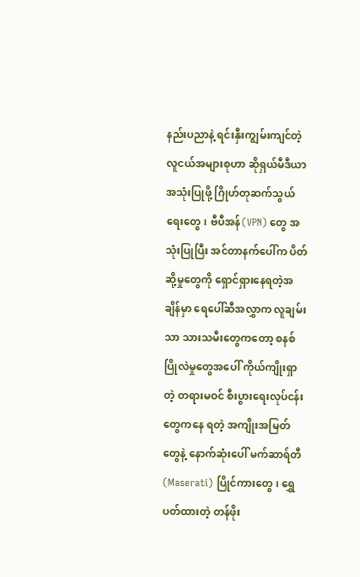နည်းပညာနဲ့ ရင်းနှီးကျွမ်းကျင်တဲ့ လူငယ်အများစုဟာ ဆိုရှယ်မီဒီယာ အသုံးပြုဖို့ ဂြိုဟ်တုဆက်သွယ်ရေးတွေ၊ ဗီပီအန်(VPN) တွေ အသုံးပြုပြီး အင်တာနက်ပေါ်က ပိတ်ဆို့မှုတွေကို ရှောင်ရှားနေရတဲ့အချိန်မှာ ရေပေါ်ဆီအလွှာက လူချမ်းသာ သားသမီးတွေကတော့ စနစ်ပြိုလဲမှုတွေအပေါ် ကိုယ်ကျိုးရှာတဲ့ တရားမဝင် စီးပွားရေးလုပ်ငန်းတွေကနေ ရတဲ့ အကျိုးအမြတ်တွေနဲ့ နောက်ဆုံးပေါ် မက်ဆာရ်တီ (Maserati) ပြိုင်ကားတွေ၊ ရွှေပတ်ထားတဲ့ တန်ဖိုး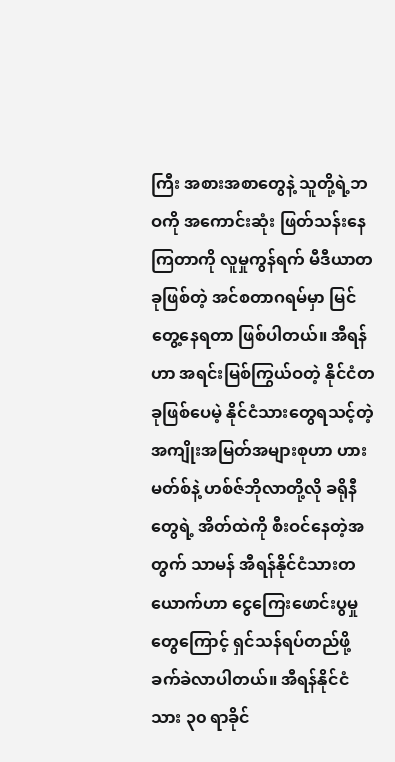ကြီး အစားအစာတွေနဲ့ သူတို့ရဲ့ဘဝကို အကောင်းဆုံး ဖြတ်သန်းနေကြတာကို လူမှုကွန်ရက် မီဒီယာတခုဖြစ်တဲ့ အင်စတာဂရမ်မှာ မြင်တွေ့နေရတာ ဖြစ်ပါတယ်။ အီရန်ဟာ အရင်းမြစ်ကြွယ်ဝတဲ့ နိုင်ငံတခုဖြစ်ပေမဲ့ နိုင်ငံသားတွေရသင့်တဲ့ အကျိုးအမြတ်အများစုဟာ ဟားမတ်စ်နဲ့ ဟစ်ဇ်ဘိုလာတို့လို ခရိုနီတွေရဲ့ အိတ်ထဲကို စီးဝင်နေတဲ့အတွက် သာမန် အီရန်နိုင်ငံသားတယောက်ဟာ ငွေကြေးဖောင်းပွမှုတွေကြောင့် ရှင်သန်ရပ်တည်ဖို့ ခက်ခဲလာပါတယ်။ အီရန်နိုင်ငံသား ၃၀ ရာခိုင်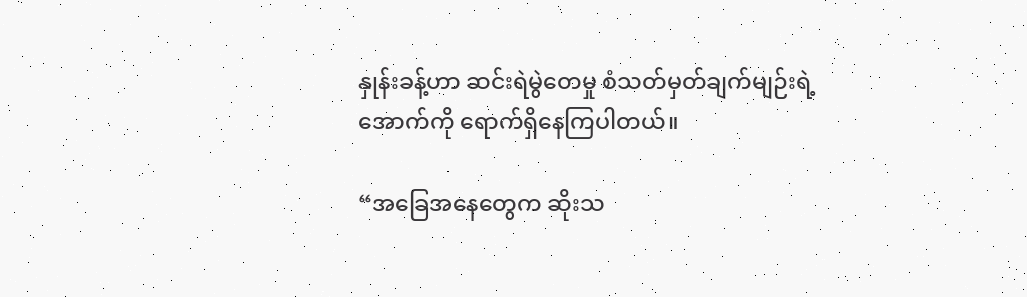နှုန်းခန့်ဟာ ဆင်းရဲမွဲတေမှု စံသတ်မှတ်ချက်မျဉ်းရဲ့ အောက်ကို ရောက်ရှိနေကြပါတယ်။

“အခြေအနေတွေက ‌ဆိုးသ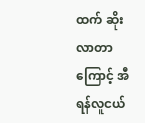ထက် ဆိုးလာတာကြောင့် အီရန်လူငယ်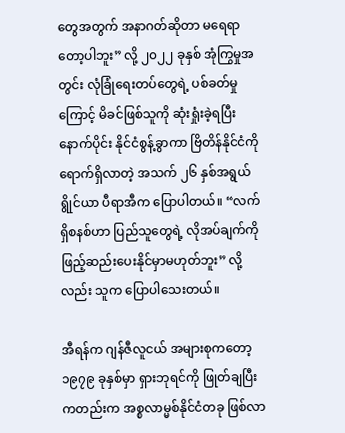တွေအတွက် အနာဂတ်ဆိုတာ မရေရာတော့ပါဘူး” လို့ ၂၀၂၂ ခုနှစ် အုံကြွမှုအတွင်း လုံခြုံရေးတပ်တွေရဲ့ ပစ်ခတ်မှုကြောင့် မိခင်ဖြစ်သူကို ဆုံးရှုံးခဲ့ရပြီး နောက်ပိုင်း နိုင်ငံစွန့်ခွာကာ ဗြိတိန်နိုင်ငံကို ရောက်ရှိလာတဲ့ အသက် ၂၆ နှစ်အရွယ် ရွိုင်ယာ ပီရာအီက ပြောပါတယ်။ “လက်ရှိစနစ်ဟာ ပြည်သူတွေရဲ့ လိုအပ်ချက်ကို ဖြည့်ဆည်းပေးနိုင်မှာမဟုတ်ဘူး” လို့လည်း သူက ပြောပါသေးတယ်။

အီရန်က ဂျန်ဇီလူငယ် အများစုကတော့ ၁၉၇၉ ခုနှစ်မှာ ရှားဘုရင်ကို ဖြုတ်ချပြီးကတည်းက အစ္စလာမ္မစ်နိုင်ငံတခု ဖြစ်လာ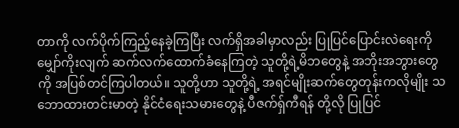တာကို လက်ပိုက်ကြည့်နေခဲ့ကြပြီး လက်ရှိအခါမှာလည်း ပြုပြင်ပြောင်းလဲရေးကို မျှော်ကိုးလျက် ဆက်လက်ထောက်ခံနေကြတဲ့ သူတို့ရဲ့မိဘတွေနဲ့ အဘိုးအဘွားတွေကို အပြစ်တင်ကြပါတယ်။ သူတို့ဟာ သူတို့ရဲ့ အရင်မျိုးဆက်တွေတုန်းကလိုမျိုး သဘောထားတင်းမာတဲ့ နိုင်ငံရေးသမားတွေနဲ့ ပီဇက်ရှ်ကီရန် တို့လို ပြုပြင်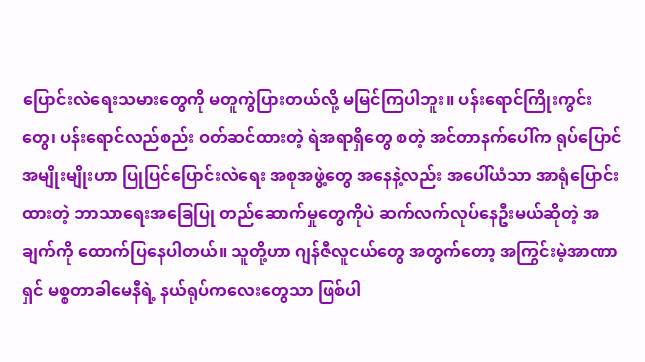ပြောင်းလဲရေးသမားတွေကို မတူကွဲပြားတယ်လို့ မမြင်ကြပါဘူး။ ပန်းရောင်ကြိုးကွင်းတွေ၊ ပန်းရောင်လည်စည်း ဝတ်ဆင်ထားတဲ့ ရဲအရာရှိတွေ စတဲ့ အင်တာနက်ပေါ်က ရုပ်ပြောင်အမျိုးမျိုးဟာ ပြုပြင်ပြောင်းလဲရေး အစုအဖွဲ့တွေ အနေနဲ့လည်း အပေါ်ယံသာ အာရုံပြောင်းထားတဲ့ ဘာသာရေးအခြေပြု တည်ဆောက်မှုတွေကိုပဲ ဆက်လက်လုပ်နေဦးမယ်ဆိုတဲ့ အချက်ကို ထောက်ပြနေပါတယ်။ သူတို့ဟာ ဂျန်ဇီလူငယ်တွေ အတွက်တော့ အကြွင်းမဲ့အာဏာရှင် မစ္စတာခါမေနီရဲ့ နယ်ရုပ်ကလေးတွေသာ ဖြစ်ပါ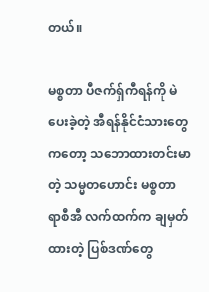တယ်။

မစ္စတာ ပီဇက်ရှ်ကီရန်ကို မဲပေးခဲ့တဲ့ အီရန်နိုင်ငံသားတွေကတော့ သဘောထားတင်းမာတဲ့ သမ္မတဟောင်း မစ္စတာ ရာစီအီ လက်ထက်က ချမှတ်ထားတဲ့ ပြစ်ဒဏ်တွေ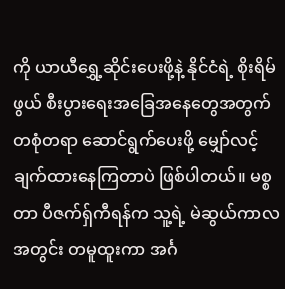ကို ယာယီရွှေ့ဆိုင်းပေးဖို့နဲ့ နိုင်ငံရဲ့ စိုးရိမ်ဖွယ် စီးပွားရေးအခြေအနေတွေအတွက် တစုံတရာ ဆောင်ရွက်ပေးဖို့ မျှော်လင့်ချက်ထားနေကြတာပဲ ဖြစ်ပါတယ်။ မစ္စတာ ပီဇက်ရှ်ကီရန်က သူ့ရဲ့ မဲဆွယ်ကာလအတွင်း တမူထူးကာ အင်္ဂ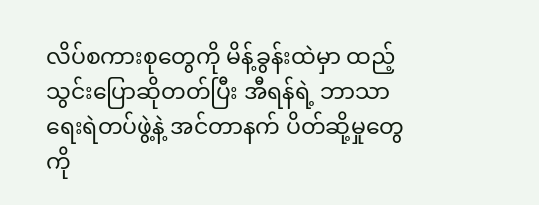လိပ်စကားစုတွေကို မိန့်ခွန်းထဲမှာ ထည့်သွင်းပြော‌ဆိုတတ်ပြီး အီရန်ရဲ့ ဘာသာရေးရဲတပ်ဖွဲ့နဲ့ အင်တာနက် ပိတ်ဆို့မှုတွေကို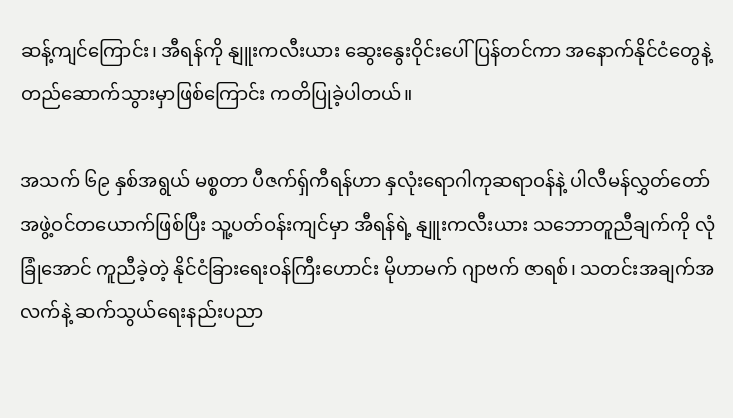ဆန့်ကျင်ကြောင်း၊ အီရန်ကို နျူးကလီးယား ဆွေးနွေးဝိုင်းပေါ် ပြန်တင်ကာ အနောက်နိုင်ငံတွေနဲ့ တည်ဆောက်သွားမှာဖြစ်ကြောင်း ကတိပြုခဲ့ပါတယ်။

အသက် ၆၉ နှစ်အရွယ် မစ္စတာ ပီဇက်ရှ်ကီရန်ဟာ နှလုံးရောဂါကုဆရာဝန်နဲ့ ပါလီမန်လွှတ်တော် အဖွဲ့ဝင်တယောက်ဖြစ်ပြီး သူ့ပတ်ဝန်းကျင်မှာ အီရန်ရဲ့ နျူးကလီးယား သဘောတူညီချက်ကို လုံခြုံအောင် ကူညီခဲ့တဲ့ နိုင်ငံခြားရေးဝန်ကြီးဟောင်း မိုဟာမက် ဂျာဗက် ဇာရစ်၊ သတင်းအချက်အလက်နဲ့ ဆက်သွယ်ရေးနည်းပညာ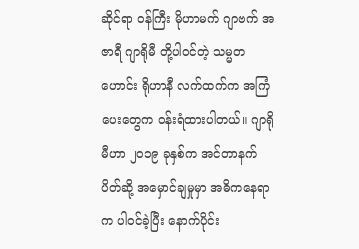ဆိုင်ရာ ဝန်ကြီး မိုဟာမက် ဂျာဗက် အဇာရီ ဂျာရိုမီ တို့ပါဝင်တဲ့ သမ္မတဟောင်း ရိုဟာနီ လက်ထက်က အကြံပေးတွေက ဝန်းရံထားပါတယ်။ ဂျာရိုမီဟာ ၂၀၁၉ ခုနှစ်က အင်တာနက်ပိတ်ဆို့ အမှောင်ချမှုမှာ အဓိကနေရာက ပါဝင်ခဲ့ပြီး နောက်ပိုင်း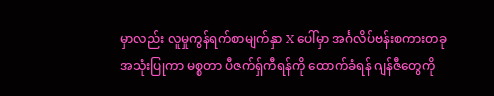မှာလည်း လူမှုကွန်ရက်စာမျက်နှာ X ပေါ်မှာ အင်္ဂလိပ်ဗန်းစကားတခု အသုံးပြုကာ မစ္စတာ ပီဇက်ရှ်ကီရန်ကို ထောက်ခံရန် ဂျန်ဇီတွေကို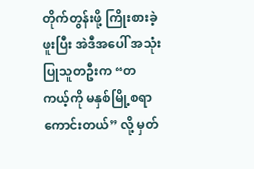တိုက်တွန်းဖို့ ကြိုးစားခဲ့ဖူးပြီး အဲဒီအပေါ် အသုံးပြုသူတဦးက “တကယ့်ကို မနှစ်မြို့စရာ ကောင်းတယ်” လို့ မှတ်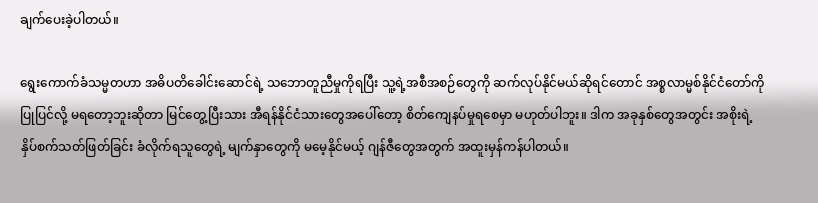ချက်ပေးခဲ့ပါတယ်။

ရွေးကောက်ခံသမ္မတဟာ အဓိပတိခေါင်းဆောင်ရဲ့ သဘောတူညီမှုကိုရပြီး သူ့ရဲ့အစီအစဉ်တွေကို ဆက်လုပ်နိုင်မယ်ဆိုရင်တောင် အစ္စလာမ္မစ်နိုင်ငံတော်ကို ပြုပြင်လို့ မရတော့ဘူးဆိုတာ မြင်တွေ့ပြီးသား အီရန်နိုင်ငံသားတွေအပေါ်တော့ စိတ်ကျေနပ်မှုရစေမှာ မဟုတ်ပါဘူး။ ဒါက အခုနှစ်တွေအတွင်း အစိုးရဲ့ နှိပ်စက်သတ်ဖြတ်ခြင်း ခံလိုက်ရသူတွေရဲ့ မျက်နှာတွေကို မမေ့နိုင်မယ့် ဂျန်ဇီတွေအတွက် အထူးမှန်ကန်ပါတယ်။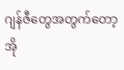ဂျန်ဇီတွေအတွက်တော့ အို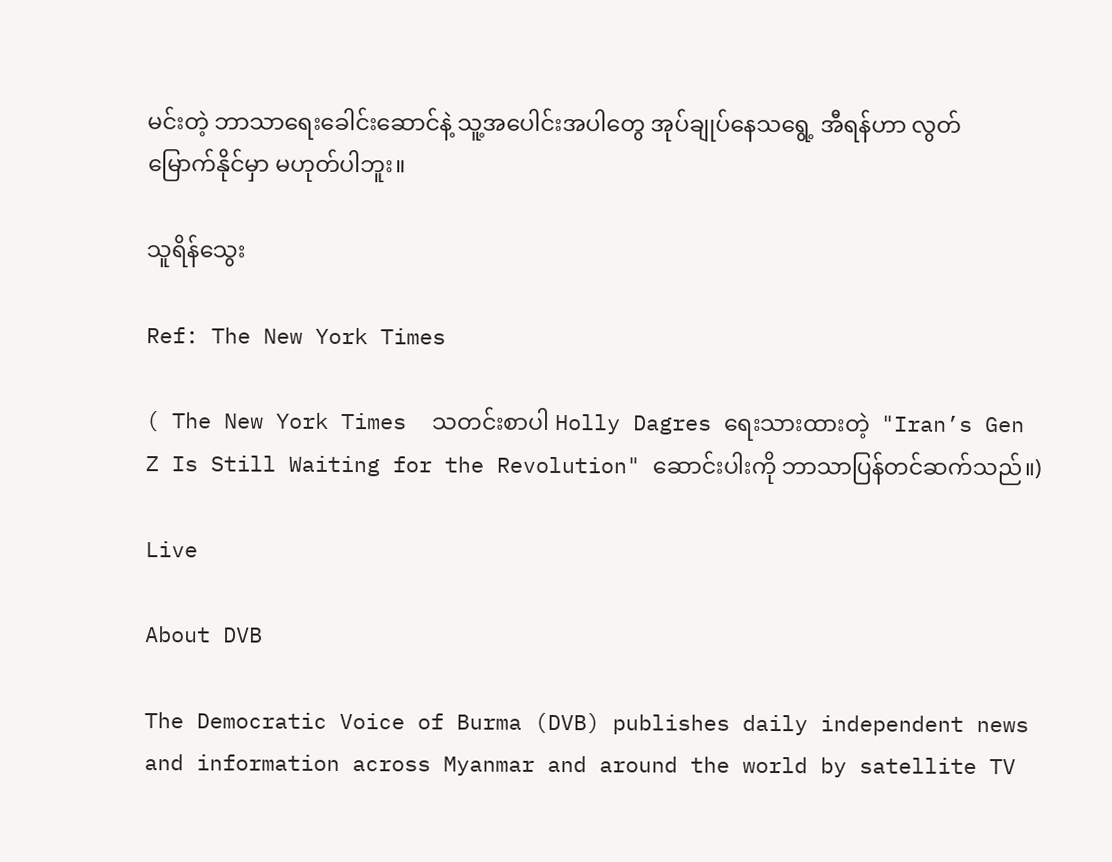မင်းတဲ့ ဘာသာရေးခေါင်းဆောင်နဲ့ သူ့အပေါင်းအပါတွေ အုပ်ချုပ်နေသရွေ့ အီရန်ဟာ လွတ်မြောက်နိုင်မှာ မဟုတ်ပါဘူး။

သူရိန်သွေး

Ref: The New York Times

( The New York Times  သတင်းစာပါ Holly Dagres ရေးသားထားတဲ့  "Iran’s Gen Z Is Still Waiting for the Revolution" ဆောင်းပါးကို ဘာသာပြန်တင်ဆက်သည်။)

Live

About DVB

The Democratic Voice of Burma (DVB) publishes daily independent news and information across Myanmar and around the world by satellite TV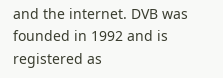and the internet. DVB was founded in 1992 and is registered as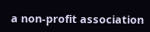a non-profit association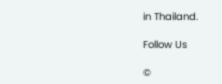in Thailand.

Follow Us

©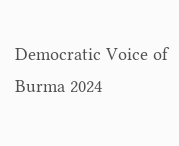Democratic Voice of Burma 2024